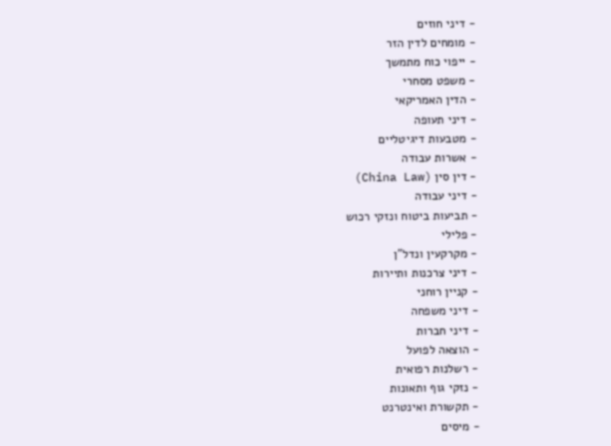- דיני חוזים
- מומחים לדין הזר
- ייפוי כוח מתמשך
- משפט מסחרי
- הדין האמריקאי
- דיני תעופה
- מטבעות דיגיטליים
- אשרות עבודה
- דין סין (China Law)
- דיני עבודה
- תביעות ביטוח ונזקי רכוש
- פלילי
- מקרקעין ונדל"ן
- דיני צרכנות ותיירות
- קניין רוחני
- דיני משפחה
- דיני חברות
- הוצאה לפועל
- רשלנות רפואית
- נזקי גוף ותאונות
- תקשורת ואינטרנט
- מיסים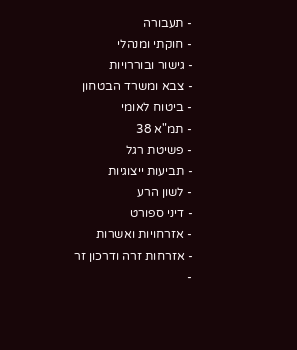- תעבורה
- חוקתי ומנהלי
- גישור ובוררויות
- צבא ומשרד הבטחון
- ביטוח לאומי
- תמ"א 38
- פשיטת רגל
- תביעות ייצוגיות
- לשון הרע
- דיני ספורט
- אזרחויות ואשרות
- אזרחות זרה ודרכון זר
-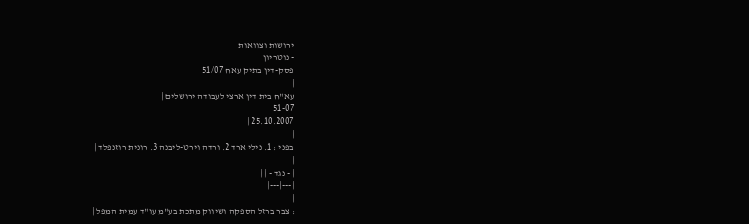ירושות וצוואות
- נוטריון
פסק-דין בתיק עאח 51/07
|
עא"ח בית דין ארצי לעבודה ירושלים |
51-07
25.10.2007 |
|
בפני : 1. נילי ארד 2. ורדה וירט-ליבנה 3. רונית רוזנפלד |
|
| - נגד - | |
|---|---|
|
: צבר ברזל הספקה ושיווק מתכת בע"מ עו"ד עמית המפל |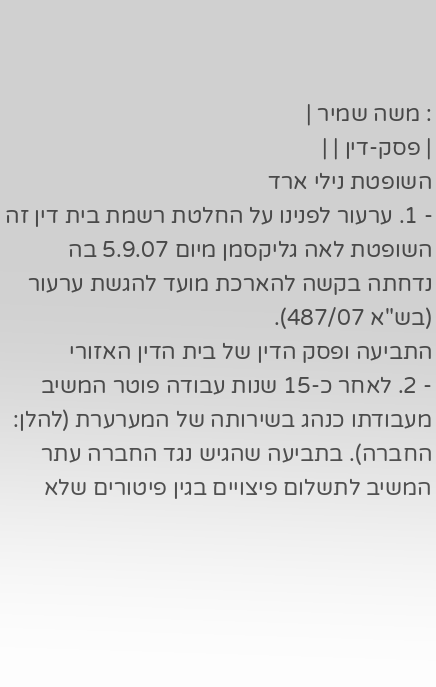: משה שמיר |
| פסק-דין | |
השופטת נילי ארד
- 1. ערעור לפנינו על החלטת רשמת בית דין זה השופטת לאה גליקסמן מיום 5.9.07 בה נדחתה בקשה להארכת מועד להגשת ערעור (בש"א 487/07).
התביעה ופסק הדין של בית הדין האזורי
- 2. לאחר כ-15 שנות עבודה פוטר המשיב מעבודתו כנהג בשירותה של המערערת (להלן: החברה). בתביעה שהגיש נגד החברה עתר המשיב לתשלום פיצויים בגין פיטורים שלא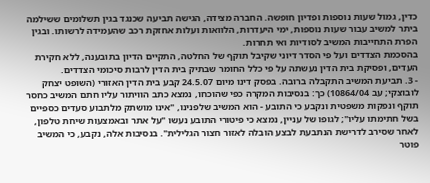כדין, גמול שעות נוספות ופדיון חופשה. החברה מצידה, הגישה תביעה שכנגד בגין תשלומים ששילמה ביתר למשיב עבור שעות נוספות, ימי היעדרות, הלוואות ועלות אחזקת רכב שהעמידה לרשותו. ובגין הפרת התחייבות המשיב לסודיות ואי תחרות.
בהסכמת הצדדים ועל פי הסדר דיוני שקיבל תוקף של החלטה, התקיים הדיון בתובענה, ללא חקירת העדים, ופסיקת בית הדין נעשתה על פי כלל החומר שבתיק בית הדין לרבות סיכומי הצדדים.
- 3. תביעת המשיב התקבלה ברובה. בפסק דינו מיום 24.5.07 קבע בית הדין האזורי (השופט יצחק לובוצקי; עב 10864/04) כך: בנסיבות המקרה כפי שהוכחו, נמצא כתב הוויתור עליו חתם המשיב כחסר תוקף ונפקות משפטית ונקבע כי התובע - הוא המשיב שלפנינו, "אינו מושתק מלתבוע סעדים כספיים בשל חתימתו עליו"; לגופו של עניין, נמצא כי פיטורי התובע נעשו "על אתר ובאמצעות שיחת טלפון, לאחר שסירב לדרישת הנתבעת לבצע הובלה לאזור חצור הגלילית". בנסיבות אלה, נקבע, כי המשיב פוטר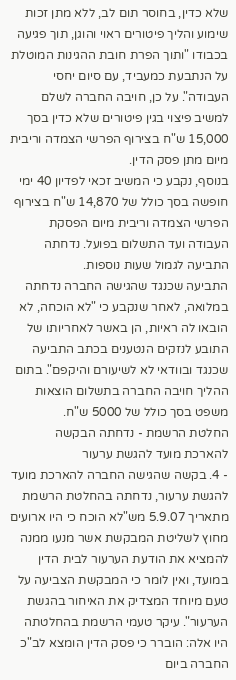שלא כדין, בחוסר תום לב, ללא מתן זכות שימוע והליך פיטורים ראוי והוגן, תוך פגיעה בכבודו "ותוך הפרת חובת ההגינות המוטלת על הנתבעת כמעביד, עם סיום יחסי העבודה". על כן, חויבה החברה לשלם למשיב פיצוי בגין פיטורים שלא כדין בסך 15,000 ש"ח בצירוף הפרשי הצמדה וריבית מיום מתן פסק הדין.
בנוסף, נקבע כי המשיב זכאי לפדיון 40 ימי חופשה בסך כולל של 14,870 ש"ח בצירוף הפרשי הצמדה וריבית מיום הפסקת העבודה ועד התשלום בפועל. נדחתה התביעה לגמול שעות נוספות.
התביעה שכנגד שהגישה החברה נדחתה במלואה, לאחר שנקבע כי "לא הוכחה, לא הובאו לה ראיות, הן באשר לאחריותו של התובע לנזקים הנטענים בכתב התביעה שכנגד ובוודאי לא לשיעורם והיקפם". בתום ההליך חויבה החברה בתשלום הוצאות משפט בסך כולל של 5000 ש"ח.
החלטת הרשמת - נדחתה הבקשה להארכת מועד להגשת ערעור
- 4. בקשה שהגישה החברה להארכת מועד להגשת ערעור, נדחתה בהחלטת הרשמת מתאריך 5.9.07 מש"לא הוכח כי היו ארועים מחוץ לשליטת המבקשת אשר מנעו ממנה להמציא את הודעת הערעור לבית הדין במועד, ואין לומר כי המבקשת הצביעה על טעם מיוחד המצדיק את האיחור בהגשת הערעור". עיקר טעמי הרשמת בהחלטתה היו אלה: הוברר כי פסק הדין הומצא לב"כ החברה ביום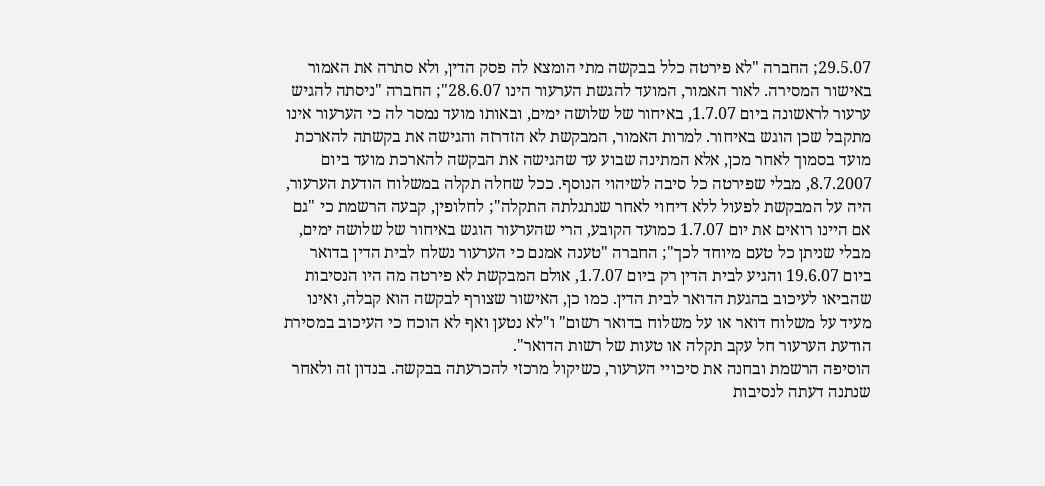29.5.07; החברה "לא פירטה כלל בבקשה מתי הומצא לה פסק הדין, ולא סתרה את האמור באישור המסירה. לאור האמור, המועד להגשת הערעור הינו 28.6.07"; החברה "ניסתה להגיש ערעור לראשונה ביום 1.7.07, באיחור של שלושה ימים, ובאותו מועד נמסר לה כי הערעור אינו מתקבל שכן הוגש באיחור. למרות האמור, המבקשת לא הזדרזה והגישה את בקשתה להארכת מועד בסמוך לאחר מכן, אלא המתינה שבוע עד שהגישה את הבקשה להארכת מועד ביום 8.7.2007, מבלי שפירטה כל סיבה לשיהוי הנוסף. ככל שחלה תקלה במשלוח הודעת הערעור, היה על המבקשת לפעול ללא דיחוי לאחר שנתגלתה התקלה"; לחלופין, קבעה הרשמת כי "גם אם היינו רואים את יום 1.7.07 כמועד הקובע, הרי שהערעור הוגש באיחור של שלושה ימים, מבלי שניתן כל טעם מיוחד לכך"; החברה "טענה אמנם כי הערעור נשלח לבית הדין בדואר ביום 19.6.07 והגיע לבית הדין רק ביום 1.7.07, אולם המבקשת לא פירטה מה היו הנסיבות שהביאו לעיכוב בהגעת הדואר לבית הדין. כמו כן, האישור שצורף לבקשה הוא קבלה, ואינו מעיד על משלוח דואר או על משלוח בדואר רשום" ו"לא נטען ואף לא הוכח כי העיכוב במסירת הודעת הערעור חל עקב תקלה או טעות של רשות הדואר".
הוסיפה הרשמת ובחנה את סיכויי הערעור, כשיקול מרכזי להכרעתה בבקשה. בנדון זה ולאחר שנתנה דעתה לנסיבות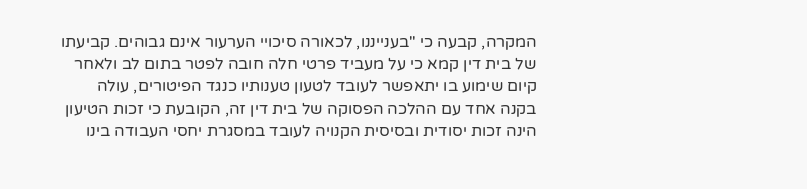המקרה, קבעה כי "בענייננו, לכאורה סיכויי הערעור אינם גבוהים. קביעתו של בית דין קמא כי על מעביד פרטי חלה חובה לפטר בתום לב ולאחר קיום שימוע בו יתאפשר לעובד לטעון טענותיו כנגד הפיטורים, עולה בקנה אחד עם ההלכה הפסוקה של בית דין זה, הקובעת כי זכות הטיעון הינה זכות יסודית ובסיסית הקנויה לעובד במסגרת יחסי העבודה בינו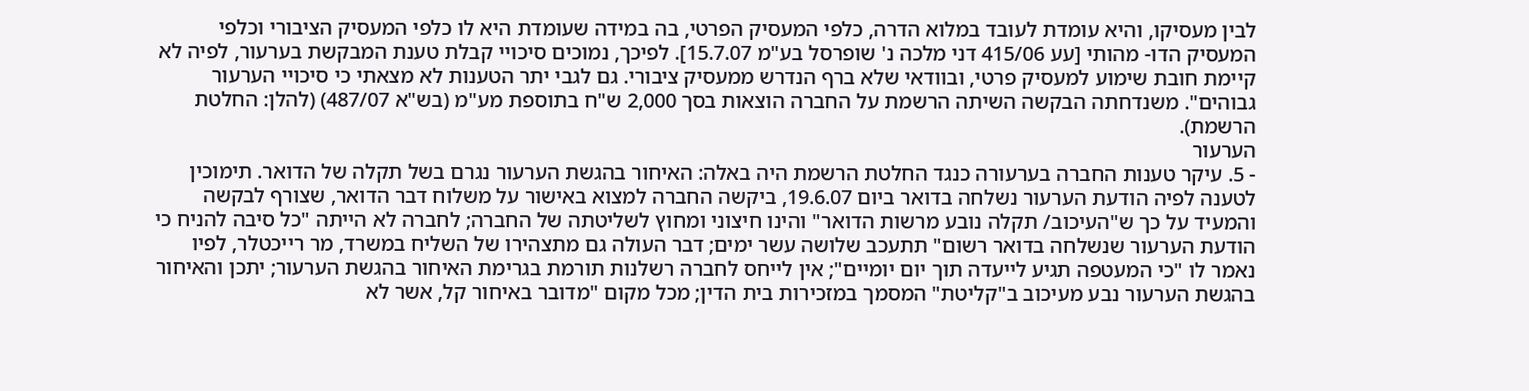לבין מעסיקו, והיא עומדת לעובד במלוא הדרה, כלפי המעסיק הפרטי, בה במידה שעומדת היא לו כלפי המעסיק הציבורי וכלפי המעסיק הדו- מהותי [עע 415/06 דני מלכה נ' שופרסל בע"מ 15.7.07]. לפיכך, נמוכים סיכויי קבלת טענת המבקשת בערעור, לפיה לא קיימת חובת שימוע למעסיק פרטי, ובוודאי שלא ברף הנדרש ממעסיק ציבורי. גם לגבי יתר הטענות לא מצאתי כי סיכויי הערעור גבוהים". משנדחתה הבקשה השיתה הרשמת על החברה הוצאות בסך 2,000 ש"ח בתוספת מע"מ (בש"א 487/07) (להלן: החלטת הרשמת).
הערעור
- 5. עיקר טענות החברה בערעורה כנגד החלטת הרשמת היה באלה: האיחור בהגשת הערעור נגרם בשל תקלה של הדואר. תימוכין לטענה לפיה הודעת הערעור נשלחה בדואר ביום 19.6.07, ביקשה החברה למצוא באישור על משלוח דבר הדואר, שצורף לבקשה והמעיד על כך ש"העיכוב/ תקלה נובע מרשות הדואר" והינו חיצוני ומחוץ לשליטתה של החברה; לחברה לא הייתה "כל סיבה להניח כי הודעת הערעור שנשלחה בדואר רשום" תתעכב שלושה עשר ימים; דבר העולה גם מתצהירו של השליח במשרד, מר רייכטלר, לפיו נאמר לו "כי המעטפה תגיע לייעדה תוך יום יומיים"; אין לייחס לחברה רשלנות תורמת בגרימת האיחור בהגשת הערעור; יתכן והאיחור בהגשת הערעור נבע מעיכוב ב"קליטת" המסמך במזכירות בית הדין; מכל מקום "מדובר באיחור קל, אשר לא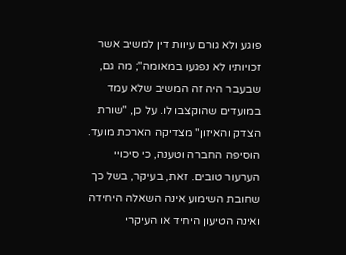פוגע ולא גורם עיוות דין למשיב אשר זכויותיו לא נפגעו במאומה"; מה גם, שבעבר היה זה המשיב שלא עמד במועדים שהוקצבו לו. על כן, "שורת הצדק והאיזון" מצדיקה הארכת מועד.
הוסיפה החברה וטענה, כי סיכויי הערעור טובים. זאת, בעיקר, בשל כך שחובת השימוע אינה השאלה היחידה ואינה הטיעון היחיד או העיקרי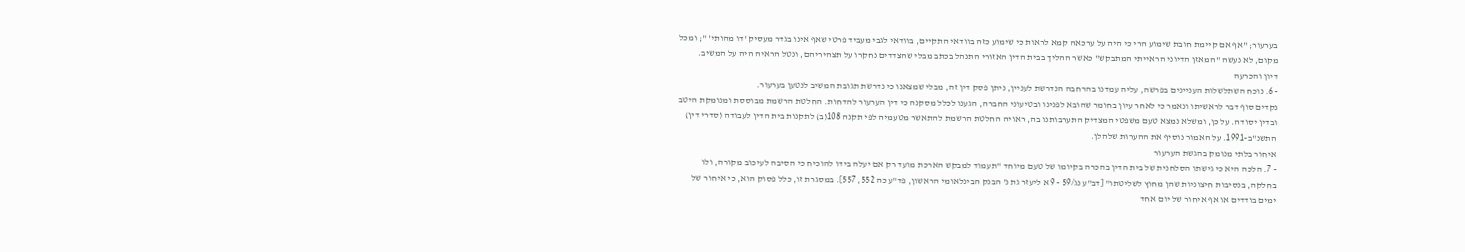בערעור; "אף אם קיימת חובת שימוע הרי כי היה על ערכאה קמא לראות כי שימוע כזה בוודאי התקיים, בוודאי לגבי מעביד פרטי שאף אינו בגדר מעסיק 'דו מהותי' "; ומכל מקום, לא נעשה "המאזן הדיוני הראייתי המתבקש" כאשר ההליך בבית הדין האזורי התנהל בכתב מבלי שהצדדים נחקרו על תצהיריהם, ונטל הראיה היה על המשיב.
דיון והכרעה
- 6. נוכח השתלשלות העניינים בפרשה, עליה עמדנו בהרחבה הנדרשת לעניין, ניתן פסק דין זה, מבלי שמצאנו כי נדרשת תגובת המשיב לנטען בערעור.
נקדים סוף דבר לראשיתו ונאמר כי לאחר עיון בחומר שהובא לפנינו ובטיעוני החברה, הגענו לכלל מסקנה כי דין הערעור להדחות. החלטת הרשמת מבוססת ומנומקת היטב ובדין יסודה. על כן, ומשלא נמצא טעם משפטי המצדיק התערבותנו בה, ראויה החלטת הרשמת להתאשר מטעמיה לפי תקנה 108(ב) לתקנות בית הדין לעבודה (סדרי דין) התשנ"ב-1991. על האמור נוסיף את ההערות שלהלן.
איחור בלתי מנומק בהגשת הערעור
- 7. הלכה היא כי גישתו הסלחנית של בית הדין בהכרה בקיומו של טעם מיוחד "תעמוד למבקש הארכת מועד רק אם יעלה בידו להוכיח כי הסיבה לעיכוב מקורה, ולו בחלקה, בנסיבות חיצוניות שהן מחוץ לשליטתו" [דב"ע נג/59 - 9 א ליעזר גת נ' הבנק הבינלאומי הראשון, פד"ע כה 552, 557]. במסגרת זו, כלל פסוק הוא, כי איחור של ימים בודדים או אף איחור של יום אחד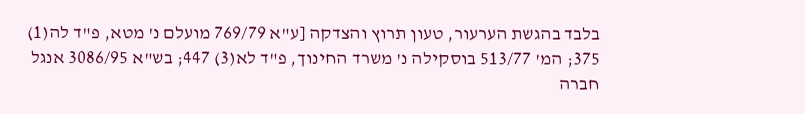בלבד בהגשת הערעור, טעון תרוץ והצדקה [ע"א 769/79 מועלם נ' מטא, פ"ד לה(1) 375; המ' 513/77 בוסקילה נ' משרד החינוך, פ"ד לא(3) 447; בש"א 3086/95 אנגל חברה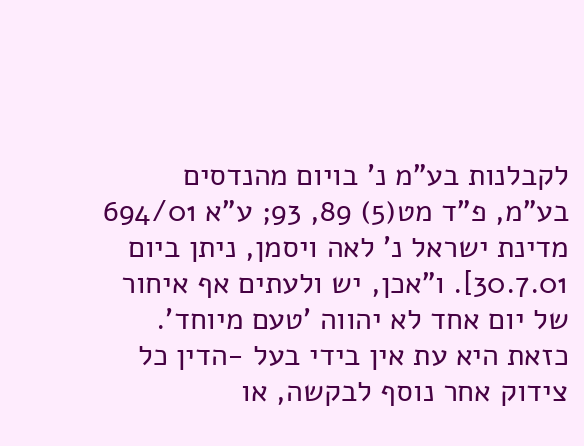לקבלנות בע"מ נ' בויום מהנדסים בע"מ, פ"ד מט(5) 89, 93; ע"א 694/01 מדינת ישראל נ' לאה ויסמן, ניתן ביום 30.7.01]. ו"אכן, יש ולעתים אף איחור של יום אחד לא יהווה 'טעם מיוחד'. כזאת היא עת אין בידי בעל -הדין כל צידוק אחר נוסף לבקשה, או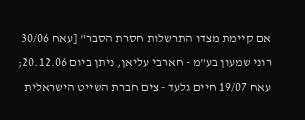אם קיימת מצדו התרשלות חסרת הסבר" [עאח 30/06 רוני שמעון בע"מ - חארבי עליאן, ניתן ביום 20.12.06; עאח 19/07 חיים גלעד - צים חברת השייט הישראלית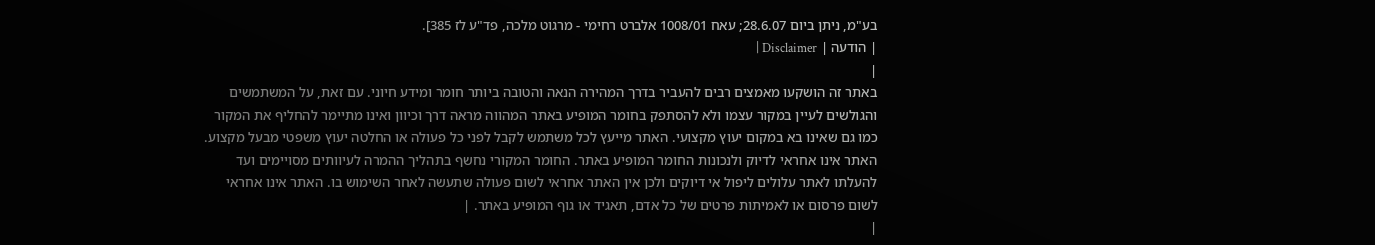בע"מ, ניתן ביום 28.6.07; עאח 1008/01 אלברט רחימי - מרגוט מלכה, פד"ע לז 385].
| הודעה | Disclaimer |
|
באתר זה הושקעו מאמצים רבים להעביר בדרך המהירה הנאה והטובה ביותר חומר ומידע חיוני. עם זאת, על המשתמשים והגולשים לעיין במקור עצמו ולא להסתפק בחומר המופיע באתר המהווה מראה דרך וכיוון ואינו מתיימר להחליף את המקור כמו גם שאינו בא במקום יעוץ מקצועי. האתר מייעץ לכל משתמש לקבל לפני כל פעולה או החלטה יעוץ משפטי מבעל מקצוע. האתר אינו אחראי לדיוק ולנכונות החומר המופיע באתר. החומר המקורי נחשף בתהליך ההמרה לעיוותים מסויימים ועד להעלתו לאתר עלולים ליפול אי דיוקים ולכן אין האתר אחראי לשום פעולה שתעשה לאחר השימוש בו. האתר אינו אחראי לשום פרסום או לאמיתות פרטים של כל אדם, תאגיד או גוף המופיע באתר. |
|